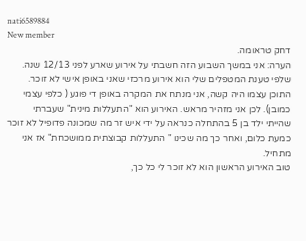nati6589884
New member
דחק טראומה.
הערה: אני במשך השבוע הזה חשבתי על אירוע שארע לפני 12/13 שנה. שלפי טענת המטפלים שלי הוא אירוע מרכזי שאני באופן אישי לא זוכר. התוכן עצמו היה קשה, אני מנתח את המקרה באופן די פוגע ( כלפי עצמי כמובן). לכן אני מזהיר מראש. האירוע הוא "התעללות מינית" שעברתי שהייתי ילד בן 5 בהתחלה כנראה על ידי איש זר מה שמכונה פדופיל לא זוכר כמעת כלום, ואחר כך מה שכינו " התעללות קבוצתית ממושכחת" אז אני מתחיל.
טוב האירוע הראשון הוא לא זוכר לי כל כך,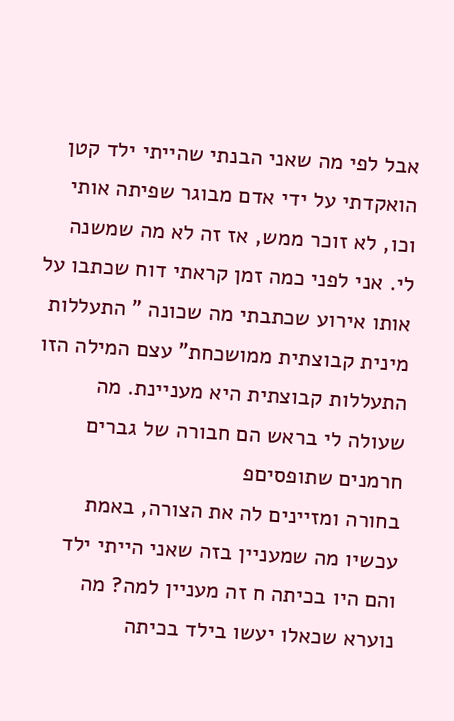אבל לפי מה שאני הבנתי שהייתי ילד קטן הואקדתי על ידי אדם מבוגר שפיתה אותי וכו, לא זוכר ממש, אז זה לא מה שמשנה לי. אני לפני כמה זמן קראתי דוח שכתבו על אותו אירוע שכתבתי מה שכונה " התעללות מינית קבוצתית ממושכחת" עצם המילה הזו התעללות קבוצתית היא מעניינת. מה שעולה לי בראש הם חבורה של גברים חרמנים שתופסיםפ
בחורה ומזיינים לה את הצורה, באמת עכשיו מה שמעניין בזה שאני הייתי ילד והם היו בכיתה ח זה מעניין למה? מה נוערא שכאלו יעשו בילד בכיתה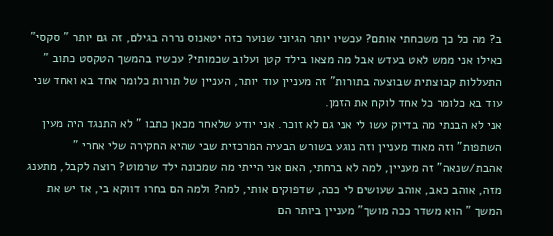ב? מה כל כך משכחתי אותם? עכשיו יותר הגיוני שנוער כזה יטאנוס נררה בגילם, זה גם יותר " סקסי" כאילו אני ממש לאט בעדש אבל מה מצאו בילד קטן ועלוב שכמותי? עכשיו בהמשך הטקסט כתוב " התעללות קבוצתית שבוצעה בתורות" זה מעניין עוד יותר, העניין של תורות כלומר אחד בא ואחד שני עוד בא כלומר כל אחד לוקח את הזמן.
אני לא הבנתי מה בדיוק עשו לי אני גם לא זוכר. אני יודע שלאחר מכאן כתבו " לא התנגד היה מעין השתפות" וזה מאוד מעניין וזה נוגע בשורש הבעיה המרכזית שבי שהיא החקירה שלי אחרי " אהבת/שנאה" זה מעניין, למה לא ברחתי, האם אני הייתי מה שמכונה ילד שרמוט? רוצה לקבל, מתענג מזה, אוהב כאב, אוהב שעושים לי ככה, שדפוקים אותי, למה? ולמה הם בחרו דווקא בי, אז יש את המשך " הוא משדר ככה מושך" מעניין ביותר הם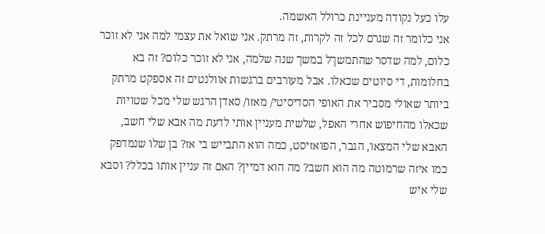עלו כעל נקודה מעניינת כרולל האשמה.
אני כלומר זה שגרם לכל זה לקרות, זה מרתק. אני שואל את עצמי למה אני לא זוכר כלום, למה שדסר שהתמשךל במשך שנה שלמה, אני לא זוכר כלום? זה בא בחלומות, די סיוטים שכאלו. אבל מעורבים ברגשות אוולנטים זה אספקט מרתק ביותר שאולי מסביר את האופי הסדיסיטי/ מאזו/ סאדן הרגש שלי מכל שטויות שכאלו מהחיפוש אחרי האפל, שלשית מעניין אותי לדעת מה אבא שלי חשב, האבא שלי המצאו, הגבר, הפואזיסט, כמה הוא התבייש בי אז? בן שלו שנמדפק כמו איזה שרמוטה מה הוא חשב? מה הוא דמיין? האם זה עניין אותו בכלל? וסבא שלי איש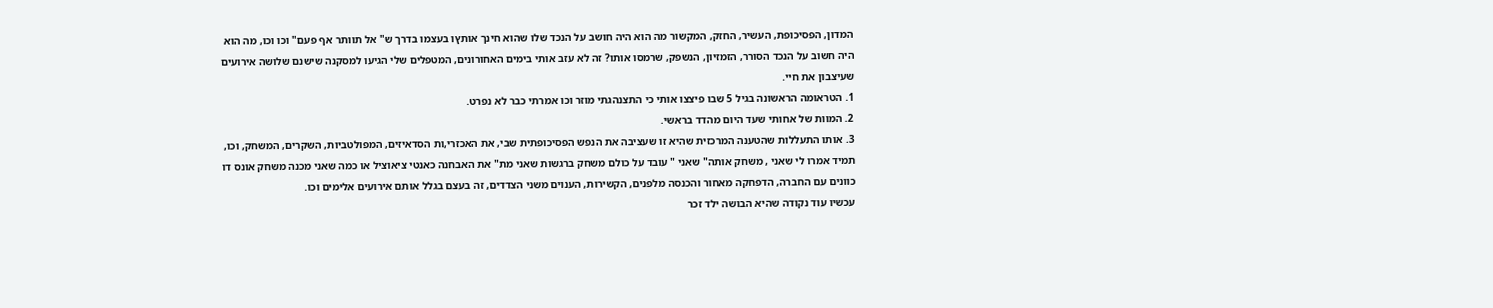המדון, הפסיכופת, העשיר, החזק, המקשור מה הוא היה חושב על הנכד שלו שהוא חינך אותץו בעצמו בדרך ש" אל תוותר אף פעם" וכו וכו, מה הוא היה חשוב על הנכד הסורר, הזמזיון, הנשפק, שרמסו אותו? זה לא עזב אותי בימים האחורונים, המטפלים שלי הגיעו למסקנה שישנם שלושה אירועים שעיצבון את חיי.
1. הטראומה הראשונה בגיל 5 שבו פיצצו אותי כי התצנהגתי מוזר וכו אמרתי כבר לא נפרט.
2. המוות של אחותי שעד היום מהדד בראשי.
3. אותו התעללות שהטענה המרכזית שהיא זו שעציבה את הנפש הפסיכופתית שבי, את האכזרי,ות הסדאיזים, המפולטביות, השקרים, המשחק, וכו, תמיד אמרו לי שאני , משחק אותה" שאני " עובד על כולם משחק ברגשות שאני מת" את האבחנה כאנטי ציאוציל או כמה שאני מכנה משחק אונס דו כוונים עם החברה, הדפחקה מאחור והכנסה מלפנים, הקשירות, הענוים משני הצדדים, זה בעצם בגלל אותם אירועים אלימים וכו.
עכשיו עוד נקודה שהיא הבושה ילד זכר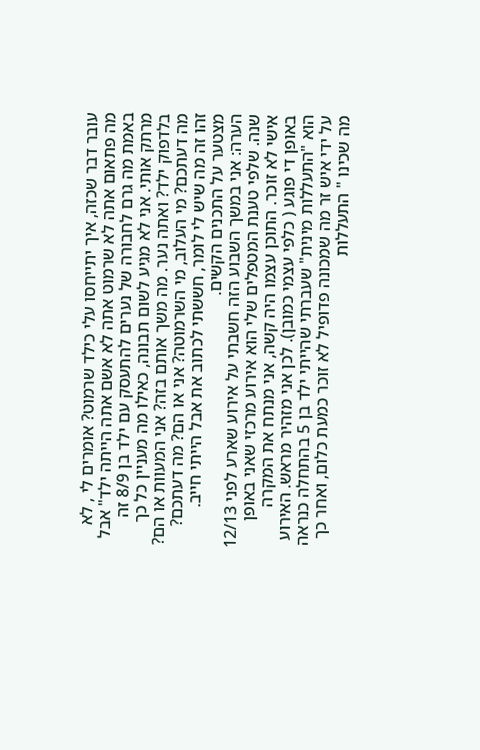עובר דבר שכזה, איך יתייחסו עלי כילד שרמוט? אומרים לי , לא מה פתאום אתה לא שרמוט אתה לא אשם אתה הייתה ילד" אבל באמת מה גרם לחבורה של נערים להתעסק עם ילד בן 8/9 זה מרתק אותי. אני לא מגיע לשום תבונה, כאילו מה מעניין כל כך בלדפוק ילד? ואתה נער. מה משך אותם בזה? אני המעוות או הם? מה דעתכם? מי העלוב, מי השרמוטה? אני או הם? מה דעתכם? זהו זה מה שיש לי לומר, חששתי לכתוב את אבל הייתי חייב. מצטער על התכנים הקשים.
הערה: אני במשך השבוע הזה חשבתי על אירוע שארע לפני 12/13 שנה. שלפי טענת המטפלים שלי הוא אירוע מרכזי שאני באופן אישי לא זוכר. התוכן עצמו היה קשה, אני מנתח את המקרה באופן די פוגע ( כלפי עצמי כמובן). לכן אני מזהיר מראש. האירוע הוא "התעללות מינית" שעברתי שהייתי ילד בן 5 בהתחלה כנראה על ידי איש זר מה שמכונה פדופיל לא זוכר כמעת כלום, ואחר כך מה שכינו " התעללות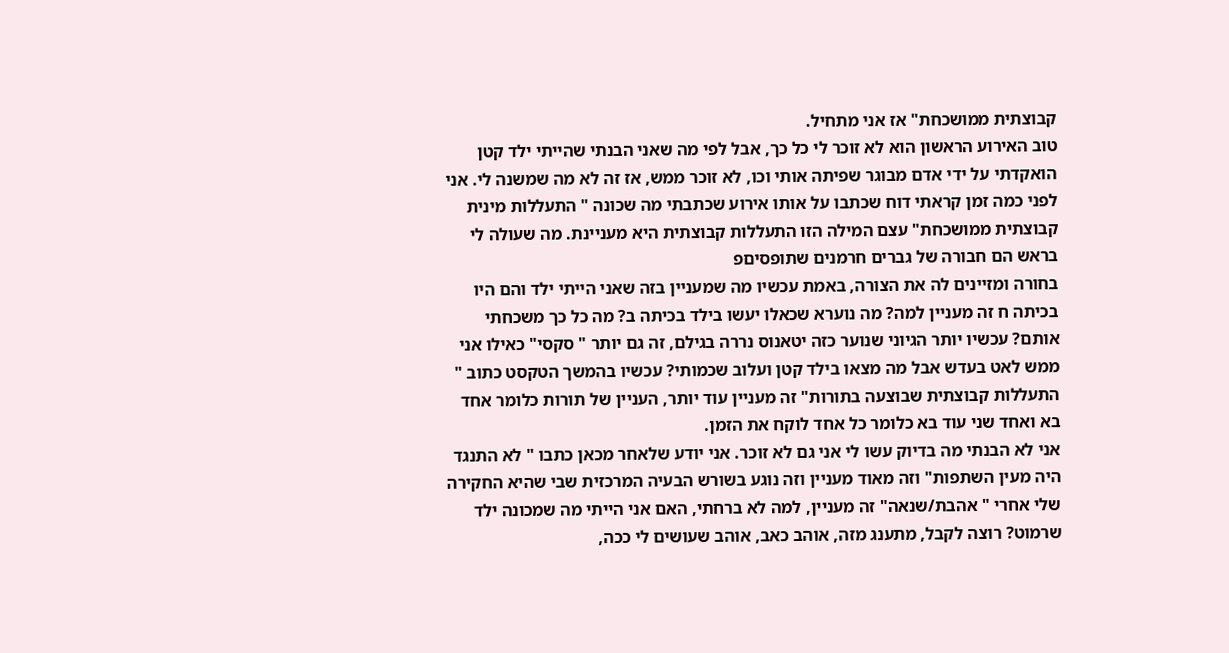קבוצתית ממושכחת" אז אני מתחיל.
טוב האירוע הראשון הוא לא זוכר לי כל כך, אבל לפי מה שאני הבנתי שהייתי ילד קטן הואקדתי על ידי אדם מבוגר שפיתה אותי וכו, לא זוכר ממש, אז זה לא מה שמשנה לי. אני לפני כמה זמן קראתי דוח שכתבו על אותו אירוע שכתבתי מה שכונה " התעללות מינית קבוצתית ממושכחת" עצם המילה הזו התעללות קבוצתית היא מעניינת. מה שעולה לי בראש הם חבורה של גברים חרמנים שתופסיםפ
בחורה ומזיינים לה את הצורה, באמת עכשיו מה שמעניין בזה שאני הייתי ילד והם היו בכיתה ח זה מעניין למה? מה נוערא שכאלו יעשו בילד בכיתה ב? מה כל כך משכחתי אותם? עכשיו יותר הגיוני שנוער כזה יטאנוס נררה בגילם, זה גם יותר " סקסי" כאילו אני ממש לאט בעדש אבל מה מצאו בילד קטן ועלוב שכמותי? עכשיו בהמשך הטקסט כתוב " התעללות קבוצתית שבוצעה בתורות" זה מעניין עוד יותר, העניין של תורות כלומר אחד בא ואחד שני עוד בא כלומר כל אחד לוקח את הזמן.
אני לא הבנתי מה בדיוק עשו לי אני גם לא זוכר. אני יודע שלאחר מכאן כתבו " לא התנגד היה מעין השתפות" וזה מאוד מעניין וזה נוגע בשורש הבעיה המרכזית שבי שהיא החקירה שלי אחרי " אהבת/שנאה" זה מעניין, למה לא ברחתי, האם אני הייתי מה שמכונה ילד שרמוט? רוצה לקבל, מתענג מזה, אוהב כאב, אוהב שעושים לי ככה,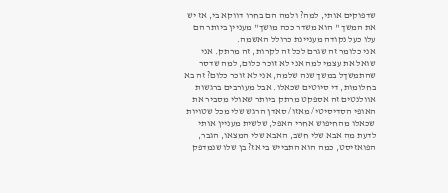שדפוקים אותי, למה? ולמה הם בחרו דווקא בי, אז יש את המשך " הוא משדר ככה מושך" מעניין ביותר הם עלו כעל נקודה מעניינת כרולל האשמה.
אני כלומר זה שגרם לכל זה לקרות, זה מרתק. אני שואל את עצמי למה אני לא זוכר כלום, למה שדסר שהתמשךל במשך שנה שלמה, אני לא זוכר כלום? זה בא בחלומות, די סיוטים שכאלו. אבל מעורבים ברגשות אוולנטים זה אספקט מרתק ביותר שאולי מסביר את האופי הסדיסיטי/ מאזו/ סאדן הרגש שלי מכל שטויות שכאלו מהחיפוש אחרי האפל, שלשית מעניין אותי לדעת מה אבא שלי חשב, האבא שלי המצאו, הגבר, הפואזיסט, כמה הוא התבייש בי אז? בן שלו שנמדפק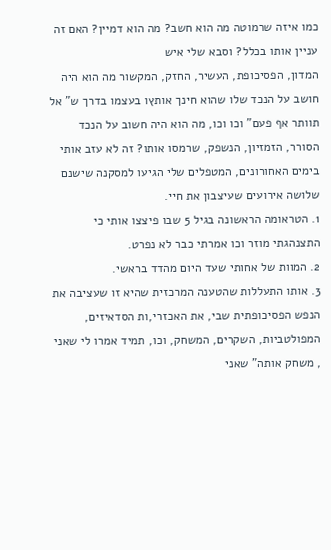כמו איזה שרמוטה מה הוא חשב? מה הוא דמיין? האם זה עניין אותו בכלל? וסבא שלי איש
המדון, הפסיכופת, העשיר, החזק, המקשור מה הוא היה חושב על הנכד שלו שהוא חינך אותץו בעצמו בדרך ש" אל תוותר אף פעם" וכו וכו, מה הוא היה חשוב על הנכד הסורר, הזמזיון, הנשפק, שרמסו אותו? זה לא עזב אותי בימים האחורונים, המטפלים שלי הגיעו למסקנה שישנם שלושה אירועים שעיצבון את חיי.
1. הטראומה הראשונה בגיל 5 שבו פיצצו אותי כי התצנהגתי מוזר וכו אמרתי כבר לא נפרט.
2. המוות של אחותי שעד היום מהדד בראשי.
3. אותו התעללות שהטענה המרכזית שהיא זו שעציבה את הנפש הפסיכופתית שבי, את האכזרי,ות הסדאיזים, המפולטביות, השקרים, המשחק, וכו, תמיד אמרו לי שאני , משחק אותה" שאני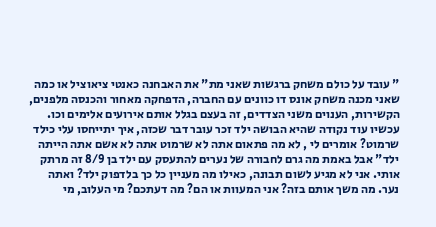" עובד על כולם משחק ברגשות שאני מת" את האבחנה כאנטי ציאוציל או כמה שאני מכנה משחק אונס דו כוונים עם החברה, הדפחקה מאחור והכנסה מלפנים, הקשירות, הענוים משני הצדדים, זה בעצם בגלל אותם אירועים אלימים וכו.
עכשיו עוד נקודה שהיא הבושה ילד זכר עובר דבר שכזה, איך יתייחסו עלי כילד שרמוט? אומרים לי , לא מה פתאום אתה לא שרמוט אתה לא אשם אתה הייתה ילד" אבל באמת מה גרם לחבורה של נערים להתעסק עם ילד בן 8/9 זה מרתק אותי. אני לא מגיע לשום תבונה, כאילו מה מעניין כל כך בלדפוק ילד? ואתה נער. מה משך אותם בזה? אני המעוות או הם? מה דעתכם? מי העלוב, מי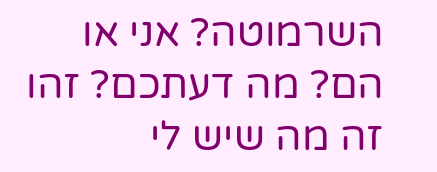השרמוטה? אני או הם? מה דעתכם? זהו זה מה שיש לי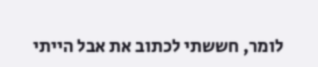לומר, חששתי לכתוב את אבל הייתי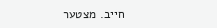חייב. מצטער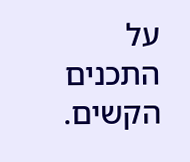על התכנים הקשים.